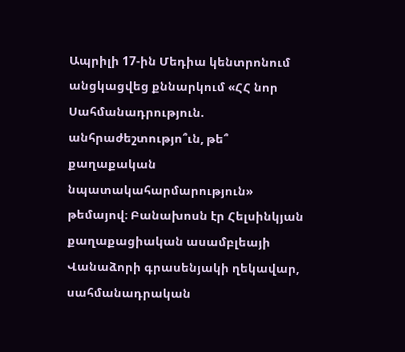Ապրիլի 17-ին Մեդիա կենտրոնում անցկացվեց քննարկում «ՀՀ նոր Սահմանադրություն. անհրաժեշտությո՞ւն, թե՞ քաղաքական նպատակահարմարություն» թեմայով։ Բանախոսն էր Հելսինկյան քաղաքացիական ասամբլեայի Վանաձորի գրասենյակի ղեկավար, սահմանադրական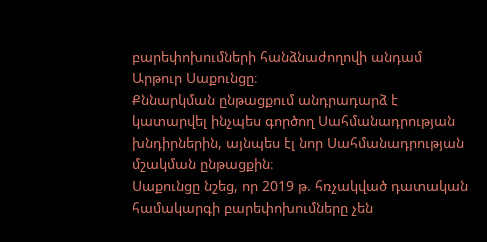բարեփոխումների հանձնաժողովի անդամ Արթուր Սաքունցը։
Քննարկման ընթացքում անդրադարձ է կատարվել ինչպես գործող Սահմանադրության խնդիրներին, այնպես էլ նոր Սահմանադրության մշակման ընթացքին։
Սաքունցը նշեց, որ 2019 թ. հռչակված դատական համակարգի բարեփոխումները չեն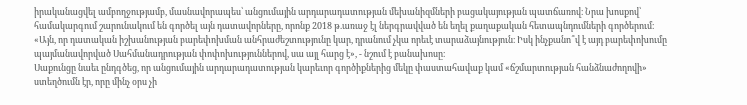իրականացվել ամբողջությամբ, մասնավորապես՝ անցումային արդարադատության մեխանիզմների բացակայության պատճառով։ Նրա խոսքով՝ համակարգում շարունակում են գործել այն դատավորները, որոնք 2018 թ.առաջ էլ ներգրավված են եղել քաղաքական հետապնդումների գործերում։
«Այն, որ դատական իշխանության բարեփոխման անհրաժեշտությունը կար, դրանում չկա որեւէ տարաձայնություն։ Իսկ ինչքանո՞վ է այդ բարեփոխումը պայմանավորված Սահմանադրության փոփոխություններով, սա այլ հարց է», - նշում է բանախոսը։
Սաքունցը նաեւ ընդգծեց, որ անցումային արդարադատության կարեւոր գործիքներից մեկը փաստահավաք կամ «ճշմարտության հանձնաժողովի» ստեղծումն էր, որը մինչ օրս չի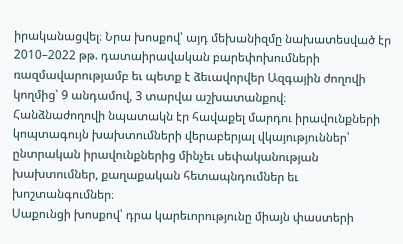իրականացվել։ Նրա խոսքով՝ այդ մեխանիզմը նախատեսված էր 2010–2022 թթ. դատաիրավական բարեփոխումների ռազմավարությամբ եւ պետք է ձեւավորվեր Ազգային ժողովի կողմից՝ 9 անդամով, 3 տարվա աշխատանքով։
Հանձնաժողովի նպատակն էր հավաքել մարդու իրավունքների կոպտագույն խախտումների վերաբերյալ վկայություններ՝ ընտրական իրավունքներից մինչեւ սեփականության խախտումներ, քաղաքական հետապնդումներ եւ խոշտանգումներ։
Սաքունցի խոսքով՝ դրա կարեւորությունը միայն փաստերի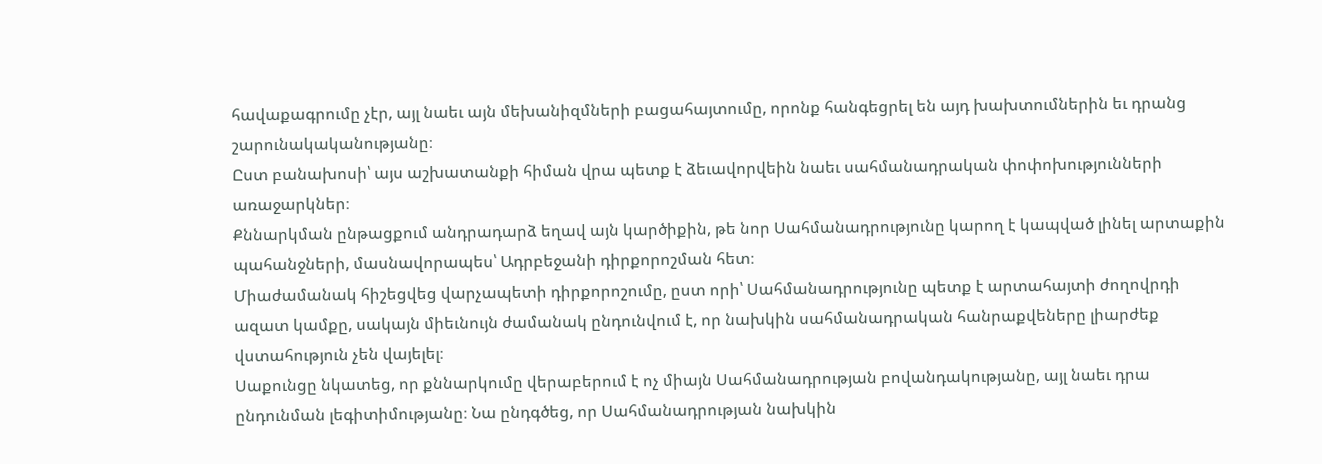հավաքագրումը չէր, այլ նաեւ այն մեխանիզմների բացահայտումը, որոնք հանգեցրել են այդ խախտումներին եւ դրանց շարունակականությանը։
Ըստ բանախոսի՝ այս աշխատանքի հիման վրա պետք է ձեւավորվեին նաեւ սահմանադրական փոփոխությունների առաջարկներ։
Քննարկման ընթացքում անդրադարձ եղավ այն կարծիքին, թե նոր Սահմանադրությունը կարող է կապված լինել արտաքին պահանջների, մասնավորապես՝ Ադրբեջանի դիրքորոշման հետ։
Միաժամանակ հիշեցվեց վարչապետի դիրքորոշումը, ըստ որի՝ Սահմանադրությունը պետք է արտահայտի ժողովրդի ազատ կամքը, սակայն միեւնույն ժամանակ ընդունվում է, որ նախկին սահմանադրական հանրաքվեները լիարժեք վստահություն չեն վայելել։
Սաքունցը նկատեց, որ քննարկումը վերաբերում է ոչ միայն Սահմանադրության բովանդակությանը, այլ նաեւ դրա ընդունման լեգիտիմությանը։ Նա ընդգծեց, որ Սահմանադրության նախկին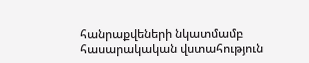հանրաքվեների նկատմամբ հասարակական վստահություն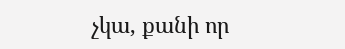չկա, քանի որ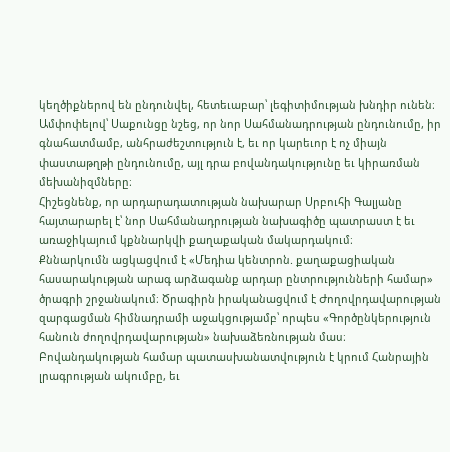կեղծիքներով են ընդունվել, հետեւաբար՝ լեգիտիմության խնդիր ունեն։
Ամփոփելով՝ Սաքունցը նշեց, որ նոր Սահմանադրության ընդունումը, իր գնահատմամբ, անհրաժեշտություն է, եւ որ կարեւոր է ոչ միայն փաստաթղթի ընդունումը, այլ դրա բովանդակությունը եւ կիրառման մեխանիզմները։
Հիշեցնենք, որ արդարադատության նախարար Սրբուհի Գալյանը հայտարարել է՝ նոր Սահմանադրության նախագիծը պատրաստ է եւ առաջիկայում կքննարկվի քաղաքական մակարդակում։
Քննարկումն ացկացվում է «Մեդիա կենտրոն. քաղաքացիական հասարակության արագ արձագանք արդար ընտրությունների համար» ծրագրի շրջանակում։ Ծրագիրն իրականացվում է Ժողովրդավարության
զարգացման հիմնադրամի աջակցությամբ՝ որպես «Գործընկերություն հանուն ժողովրդավարության» նախաձեռնության մաս։
Բովանդակության համար պատասխանատվություն է կրում Հանրային լրագրության ակումբը, եւ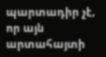պարտադիր չէ, որ այն արտահայտի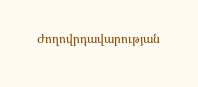Ժողովրդավարության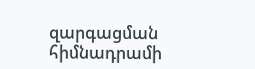զարգացման հիմնադրամի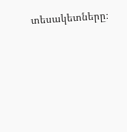տեսակետները։